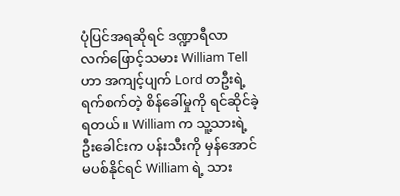ပုံပြင်အရဆိုရင် ဒဏ္ဍာရီလာ လက်ဖြောင့်သမား William Tell ဟာ အကျင့်ပျက် Lord တဦးရဲ့ ရက်စက်တဲ့ စိန်ခေါ်မှုကို ရင်ဆိုင်ခဲ့ရတယ်။ William က သူ့သားရဲ့ ဦးခေါင်းက ပန်းသီးကို မှန်အောင် မပစ်နိုင်ရင် William ရဲ့ သား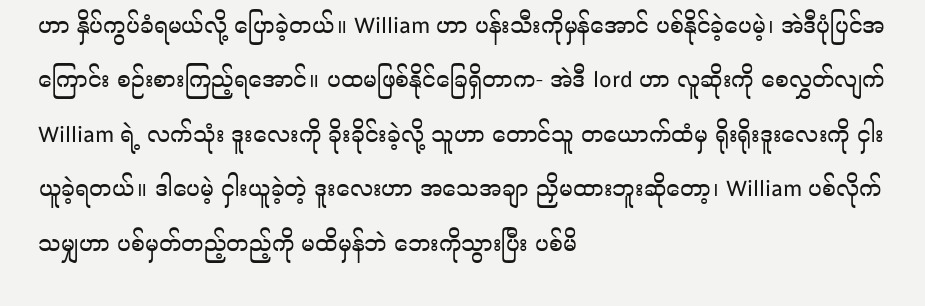ဟာ နှိပ်ကွပ်ခံရမယ်လို့ ပြောခဲ့တယ်။ William ဟာ ပန်းသီးကိုမှန်အောင် ပစ်နိုင်ခဲ့ပေမဲ့၊ အဲဒီပုံပြင်အကြောင်း စဉ်းစားကြည့်ရအောင်။ ပထမဖြစ်နိုင်ခြေရှိတာက- အဲဒီ lord ဟာ လူဆိုးကို စေလွှတ်လျက် William ရဲ့ လက်သုံး ဒူးလေးကို ခိုးခိုင်းခဲ့လို့ သူဟာ တောင်သူ တယောက်ထံမှ ရိုးရိုးဒူးလေးကို ငှါးယူခဲ့ရတယ်။ ဒါပေမဲ့ ငှါးယူခဲ့တဲ့ ဒူးလေးဟာ အသေအချာ ညှိမထားဘူးဆိုတော့၊ William ပစ်လိုက်သမျှဟာ ပစ်မှတ်တည့်တည့်ကို မထိမှန်ဘဲ ဘေးကိုသွားပြီး ပစ်မိ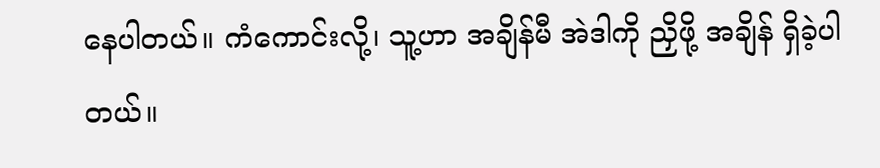နေပါတယ်။ ကံကောင်းလို့၊ သူ့ဟာ အချိန်မီ အဲဒါကို ညှိဖို့ အချိန် ရှိခဲ့ပါတယ်။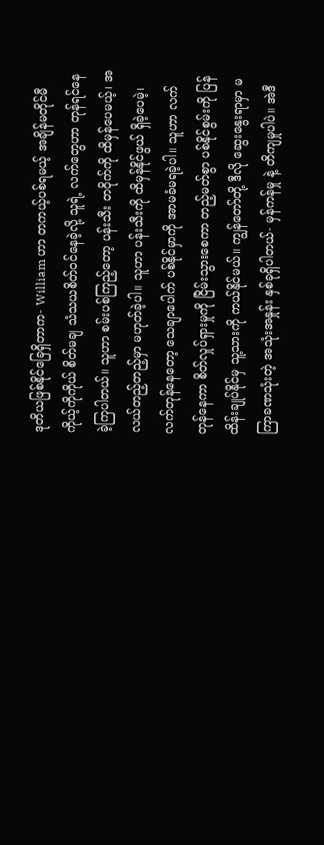ဒုတိယဖြစ်နိုင်ခြေရှိတာက- William ဟာ တကယ့်ပစ်ရမယ့် အချိန်မတိုင်မီ ကိုယ့်ကိုကိုယ် စိတ်မချ သံသယစိတ်ဝင်နေခဲ့လို့ သူရဲ့ လက်တွေဟာ တုန်ရင်နေခဲ့ကြပါတယ်။ သူဟာ စမ်းပစ်ကြည့်တော့ ပန်းသီး တဝိုက်ကို ထိမှန်ပေမယ့်၊ အလယ်တည့်တည့်မှာ မဟုတ်ခဲ့ပါ။ သူဟာ ပန်းသီးကို ထိမှန်နိုင်ဖွယ် ရှိခဲ့ပေမဲ့၊ လက်တုန်နေတော့ သေချာပေါက် ပစ်နိုင်မှာကို အာမခံမရခဲ့ပါ။ သူဟာ လက်တုန်နေကာ စိတ်လှုပ်ရှားမှုကို ငြိမ်းသွားစေကာ တည့်မတ်စွာ ပစ်နိုင်စွမ်းကို ပြန်ထိန်းချုပ်နိုင်မှ သူ့သားကို ကယ်နိုင်မယ်။ ကျွန်တော်တို့ ဒီလို ဆွေးနွေးရာမှာ မကြာခဏသုံးတဲ့ အသုံးအနှုန်း နှစ်ခုရှိပါတယ်- မှန်ကန်မှု နဲ့ တိကျမှုပါပဲ။ အဲဒီ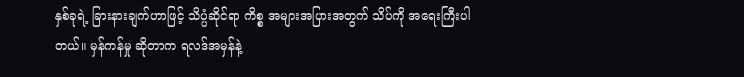နှစ်ခုရဲ့ ခြားနားချက်ဟာဖြင့် သိပ္ပံဆိုင်ရာ ကိစ္စ အများအပြားအတွက် သိပ်ကို အရေးကြီးပါတယ်။ မှန်ကန်မှု ဆိုတာက ရလဒ်အမှန်နဲ့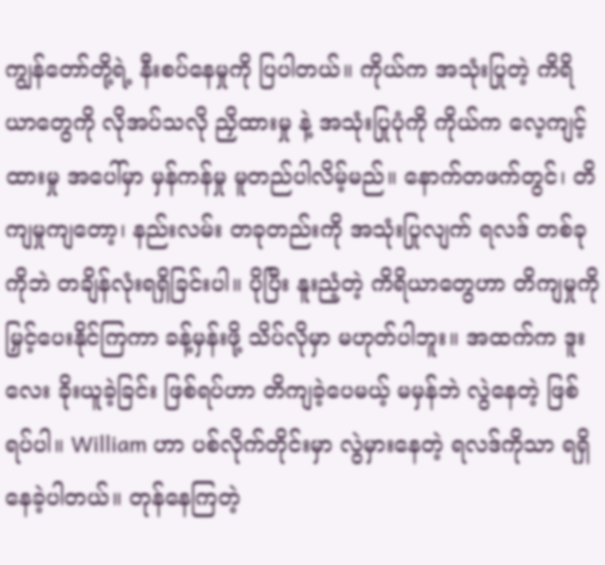ကျွန်တော်တို့ရဲ့ နီးစပ်နေမှုကို ပြပါတယ်။ ကိုယ်က အသုံးပြုတဲ့ ကိရိယာတွေကို လိုအပ်သလို ညှိထားမှု နဲ့ အသုံးပြုပုံကို ကိုယ်က လေ့ကျင့်ထားမှု အပေါ်မှာ မှန်ကန်မှု မူတည်ပါလိမ့်မည်။ နောက်တဖက်တွင်၊ တိကျမှုကျတော့၊ နည်းလမ်း တခုတည်းကို အသုံးပြုလျက် ရလဒ် တစ်ခုကိုဘဲ တချိန်လုံးရရှိခြင်းပါ။ ပိုပြီး နူးညံ့တဲ့ ကိရိယာတွေဟာ တိကျမှုကို မြှင့်ပေးနိုင်ကြကာ ခန့်မှန်းဖို့ သိပ်လိုမှာ မဟုတ်ပါဘူး။ အထက်က ဒူးလေး ခိုးယူခဲ့ခြင်း ဖြစ်ရပ်ဟာ တိကျခဲ့ပေမယ့် မမှန်ဘဲ လွဲနေတဲ့ ဖြစ်ရပ်ပါ။ William ဟာ ပစ်လိုက်တိုင်းမှာ လွဲမှားနေတဲ့ ရလဒ်ကိုသာ ရရှိနေခဲ့ပါတယ်။ တုန်နေကြတဲ့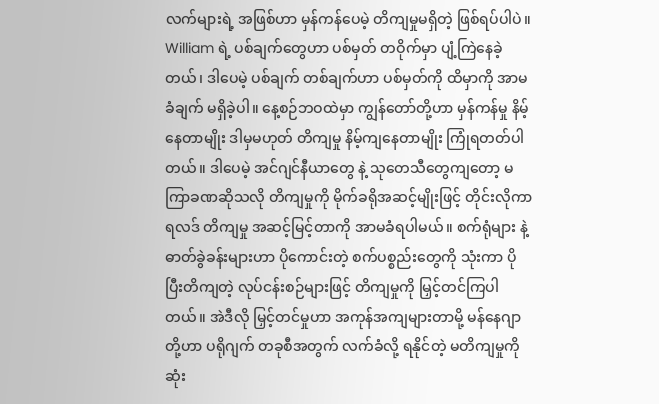လက်များရဲ့ အဖြစ်ဟာ မှန်ကန်ပေမဲ့ တိကျမှုမရှိတဲ့ ဖြစ်ရပ်ပါပဲ။ William ရဲ့ ပစ်ချက်တွေဟာ ပစ်မှတ် တဝိုက်မှာ ပျံ့ကြဲနေခဲ့တယ်၊ ဒါပေမဲ့ ပစ်ချက် တစ်ချက်ဟာ ပစ်မှတ်ကို ထိမှာကို အာမခံချက် မရှိခဲ့ပါ။ နေ့စဉ်ဘဝထဲမှာ ကျွန်တော်တို့ဟာ မှန်ကန်မှု နိမ့်နေတာမျိုး ဒါမှမဟုတ် တိကျမှု နိမ့်ကျနေတာမျိုး ကြုံရတတ်ပါတယ်။ ဒါပေမဲ့ အင်ဂျင်နီယာတွေ နဲ့ သုတေသီတွေကျတော့ မကြာခဏဆိုသလို တိကျမှုကို မိုက်ခရိုအဆင့်မျိုးဖြင့် တိုင်းလိုကာ ရလဒ် တိကျမှု အဆင့်မြင့်တာကို အာမခံရပါမယ်။ စက်ရုံများ နဲ့ ဓာတ်ခွဲခန်းများဟာ ပိုကောင်းတဲ့ စက်ပစ္စည်းတွေကို သုံးကာ ပိုပြီးတိကျတဲ့ လုပ်ငန်းစဉ်များဖြင့် တိကျမှုကို မြှင့်တင်ကြပါတယ်။ အဲဒီလို မြှင့်တင်မှုဟာ အကုန်အကျများတာမို့ မန်နေဂျာတို့ဟာ ပရိုဂျက် တခုစီအတွက် လက်ခံလို့ ရနိုင်တဲ့ မတိကျမှုကို ဆုံး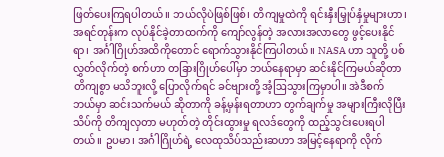ဖြတ်ပေးကြရပါတယ်။ ဘယ်လိုပဲဖြစ်ဖြစ်၊ တိကျမှုထဲကို ရင်းနှီးမြှုပ်နှံမှုများဟာ၊ အရင်တုန်းက လုပ်နိုင်ခဲ့တာထက်ကို ကျော်လွန်တဲ့ အလားအလာတွေ ဖွင့်ပေးနိုင်ရာ၊ အင်္ဂါဂြိုဟ်အထိကိုတောင် ရောက်သွားနိုင်ကြပါတယ်။ NASA ဟာ သူတို့ ပစ်လွှတ်လိုက်တဲ့ စက်ဟာ တခြားဂြိုဟ်ပေါ်မှာ ဘယ်နေရာမှာ ဆင်းနိုင်ကြမယ်ဆိုတာ တိကျစွာ မသိဘူးလို့ ပြောလိုက်ရင် ခင်ဗျားတို့ အံ့ဩသွားကြမှာပါ။ အဲဒီစက် ဘယ်မှာ ဆင်းသက်မယ် ဆိုတာကို ခန့်မှန်းရတာဟာ တွက်ချက်မှု အများကြီးလိုပြီး သိပ်ကို တိကျလှတာ မဟုတ်တဲ့ တိုင်းထွားမှု ရလဒ်တွေကို ထည့်သွင်းပေးရပါတယ်။ ဥပမာ၊ အင်္ဂါဂြိုဟ်ရဲ့ လေထုသိပ်သည်းဆဟာ အမြင့်နေရာကို လိုက်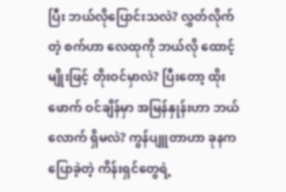ပြီး ဘယ်လိုပြောင်းသလဲ? လွှတ်လိုက်တဲ့ စက်ဟာ လေထုကို ဘယ်လို ထောင့်မျိုးဖြင့် တိုးဝင်မှာလဲ? ပြီးတော့ ထိုးဖောက် ဝင်ချိန်မှာ အမြန်နှုန်းဟာ ဘယ်လောက် ရှိမလဲ? ကွန်ပျူတာဟာ ခုနက ပြောခဲ့တဲ့ ကိန်းရှင်တွေရဲ့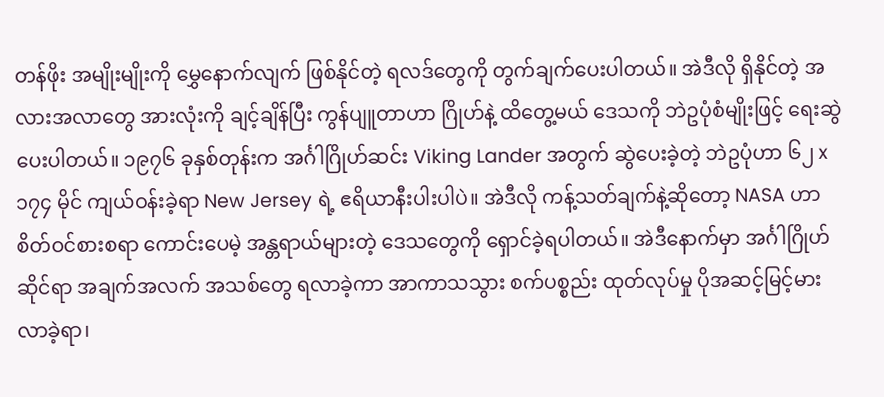တန်ဖိုး အမျိုးမျိုးကို မွှေနောက်လျက် ဖြစ်နိုင်တဲ့ ရလဒ်တွေကို တွက်ချက်ပေးပါတယ်။ အဲဒီလို ရှိနိုင်တဲ့ အလားအလာတွေ အားလုံးကို ချင့်ချိန်ပြီး ကွန်ပျူတာဟာ ဂြိုဟ်နဲ့ ထိတွေ့မယ် ဒေသကို ဘဲဥပုံစံမျိုးဖြင့် ရေးဆွဲပေးပါတယ်။ ၁၉၇၆ ခုနှစ်တုန်းက အင်္ဂါဂြိုဟ်ဆင်း Viking Lander အတွက် ဆွဲပေးခဲ့တဲ့ ဘဲဥပုံဟာ ၆၂ x ၁၇၄ မိုင် ကျယ်ဝန်းခဲ့ရာ New Jersey ရဲ့ ဧရိယာနီးပါးပါပဲ။ အဲဒီလို ကန့်သတ်ချက်နဲ့ဆိုတော့ NASA ဟာ စိတ်ဝင်စားစရာ ကောင်းပေမဲ့ အန္တရာယ်များတဲ့ ဒေသတွေကို ရှောင်ခဲ့ရပါတယ်။ အဲဒီနောက်မှာ အင်္ဂါဂြိုဟ်ဆိုင်ရာ အချက်အလက် အသစ်တွေ ရလာခဲ့ကာ အာကာသသွား စက်ပစ္စည်း ထုတ်လုပ်မှု ပိုအဆင့်မြင့်မားလာခဲ့ရာ၊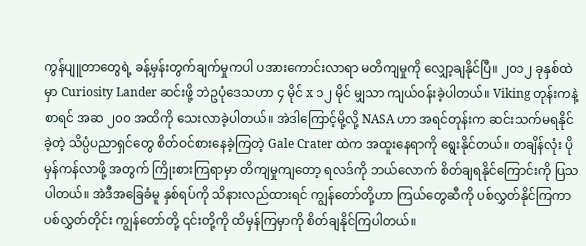ကွန်ပျူတာတွေရဲ့ ခန့်မှန်းတွက်ချက်မှုကပါ ပအားကောင်းလာရာ မတိကျမှုကို လျှော့ချနိုင်ပြီ။ ၂၀၁၂ ခုနှစ်ထဲမှာ Curiosity Lander ဆင်းဖို့ ဘဲဥပုံဒေသဟာ ၄ မိုင် x ၁၂ မိုင် မျှသာ ကျယ်ဝန်းခဲ့ပါတယ်။ Viking တုန်းကနဲ့ စာရင် အဆ ၂၀၀ အထိကို သေးလာခဲ့ပါတယ်။ အဲဒါကြောင့်မို့လို့ NASA ဟာ အရင်တုန်းက ဆင်းသက်မရနိုင်ခဲ့တဲ့ သိပ္ပံပညာရှင်တွေ စိတ်ဝင်စားနေခဲ့ကြတဲ့ Gale Crater ထဲက အထူးနေရာကို ရွေးနိုင်တယ်။ တချိန်လုံး ပိုမှန်ကန်လာဖို့ အတွက် ကြိုးစားကြရာမှာ တိကျမှုကျတော့ ရလဒ်ကို ဘယ်လောက် စိတ်ချရနိုင်ကြောင်းကို ပြသပါတယ်။ အဲဒီအခြေခံမူ နှစ်ရပ်ကို သိနားလည်ထားရင် ကျွန်တော်တို့ဟာ ကြယ်တွေဆီကို ပစ်လွှတ်နိုင်ကြကာ ပစ်လွှတ်တိုင်း ကျွန်တော်တို့ ၎င်းတို့ကို ထိမှန်ကြမှာကို စိတ်ချနိုင်ကြပါတယ်။